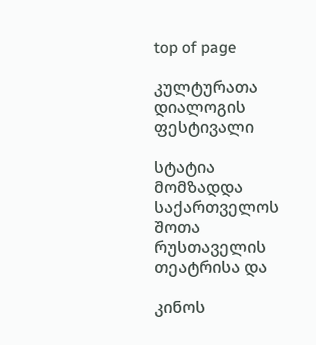top of page

კულტურათა დიალოგის ფესტივალი

სტატია მომზადდა საქართველოს შოთა რუსთაველის თეატრისა და

კინოს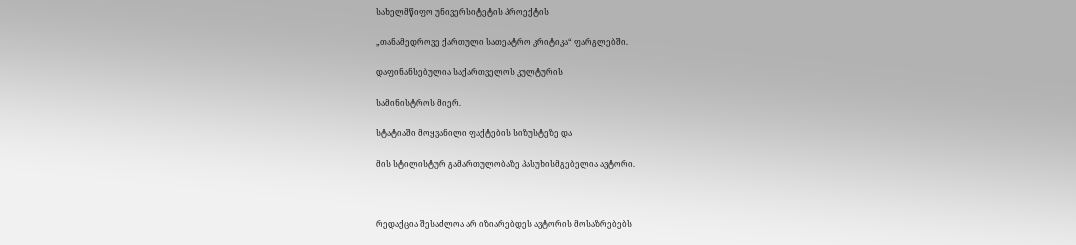სახელმწიფო უნივერსიტეტის პროექტის

„თანამედროვე ქართული სათეატრო კრიტიკა“ ფარგლებში.

დაფინანსებულია საქართველოს კულტურის

სამინისტროს მიერ.

სტატიაში მოყვანილი ფაქტების სიზუსტეზე და

მის სტილისტურ გამართულობაზე პასუხისმგებელია ავტორი.



რედაქცია შესაძლოა არ იზიარებდეს ავტორის მოსაზრებებს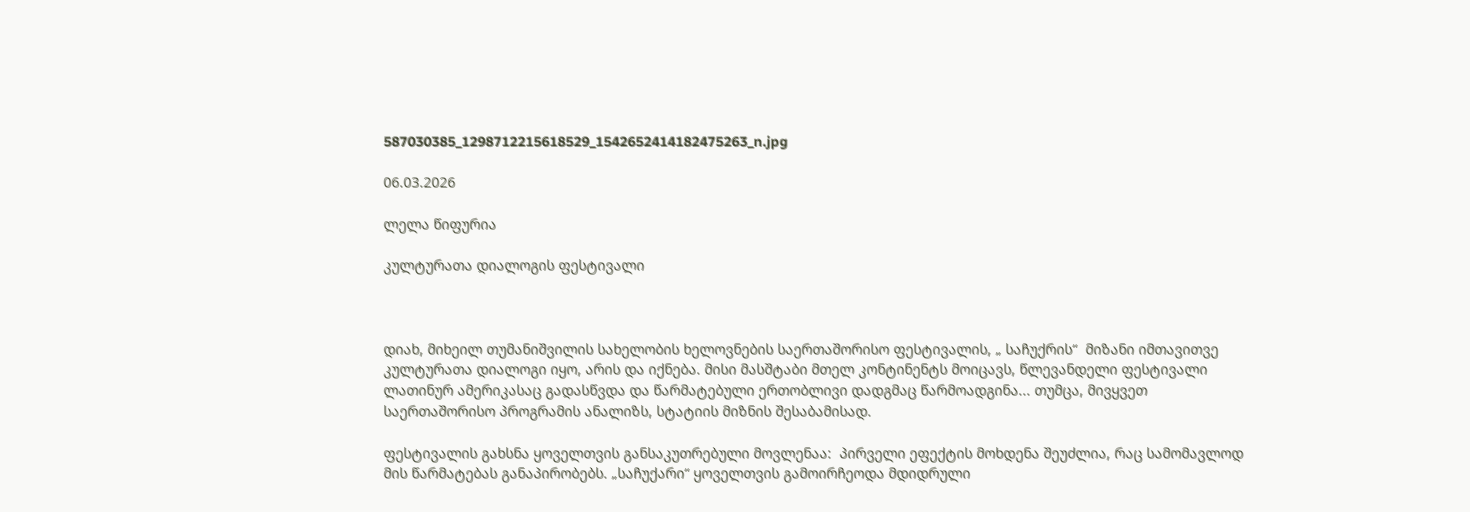587030385_1298712215618529_1542652414182475263_n.jpg

06.03.2026

ლელა წიფურია

კულტურათა დიალოგის ფესტივალი



დიახ, მიხეილ თუმანიშვილის სახელობის ხელოვნების საერთაშორისო ფესტივალის, „ საჩუქრის“  მიზანი იმთავითვე კულტურათა დიალოგი იყო, არის და იქნება. მისი მასშტაბი მთელ კონტინენტს მოიცავს, წლევანდელი ფესტივალი ლათინურ ამერიკასაც გადასწვდა და წარმატებული ერთობლივი დადგმაც წარმოადგინა... თუმცა, მივყვეთ საერთაშორისო პროგრამის ანალიზს, სტატიის მიზნის შესაბამისად.

ფესტივალის გახსნა ყოველთვის განსაკუთრებული მოვლენაა:  პირველი ეფექტის მოხდენა შეუძლია, რაც სამომავლოდ მის წარმატებას განაპირობებს. „საჩუქარი“ ყოველთვის გამოირჩეოდა მდიდრული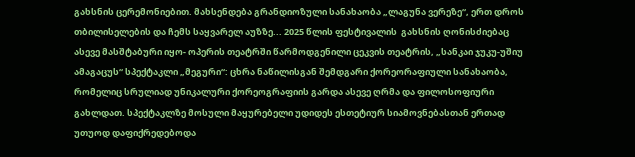გახსნის ცერემონიებით. მახსენდება გრანდიოზული სანახაობა „ლაგუნა ვერეზე“, ერთ დროს თბილისელების და ჩემს საყვარელ აუზზე... 2025 წლის ფესტივალის  გახსნის ღონისძიებაც ასევე მასშტაბური იყო- ოპერის თეატრში წარმოდგენილი ცეკვის თეატრის, „სანკაი ჯუკუ-უშიუ ამაგაცუს“ სპექტაკლი „მეგური“: ცხრა ნაწილისგან შემდგარი ქორეორაფიული სანახაობა, რომელიც სრულიად უნიკალური ქორეოგრაფიის გარდა ასევე ღრმა და ფილოსოფიური გახლდათ. სპექტაკლზე მოსული მაყურებელი უდიდეს ესთეტიურ სიამოვნებასთან ერთად უთუოდ დაფიქრედებოდა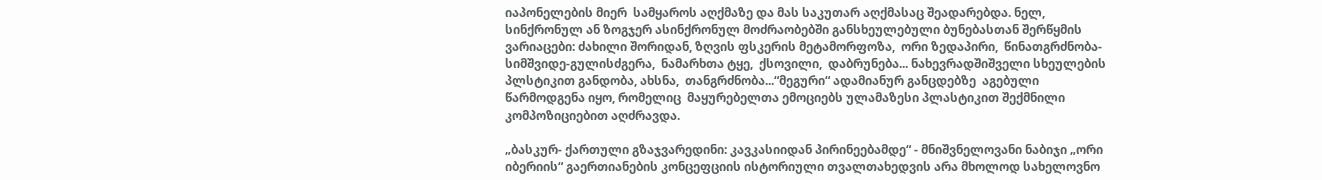იაპონელების მიერ  სამყაროს აღქმაზე და მას საკუთარ აღქმასაც შეადარებდა. ნელ, სინქრონულ ან ზოგჯერ ასინქრონულ მოძრაობებში განსხეულებული ბუნებასთან შერწყმის ვარიაცები: ძახილი შორიდან, ზღვის ფსკერის მეტამორფოზა,  ორი ზედაპირი,  წინათგრძნობა- სიმშვიდე-გულისძგერა,  ნამარხთა ტყე,  ქსოვილი,  დაბრუნება... ნახევრადშიშველი სხეულების პლსტიკით განდობა, ახსნა,  თანგრძნობა...“მეგური“ ადამიანურ განცდებზე  აგებული წარმოდგენა იყო, რომელიც  მაყურებელთა ემოციებს ულამაზესი პლასტიკით შექმნილი კომპოზიციებით აღძრავდა.

„ბასკურ- ქართული გზაჯვარედინი: კავკასიიდან პირინეებამდე“ - მნიშვნელოვანი ნაბიჯი „ორი იბერიის“ გაერთიანების კონცეფციის ისტორიული თვალთახედვის არა მხოლოდ სახელოვნო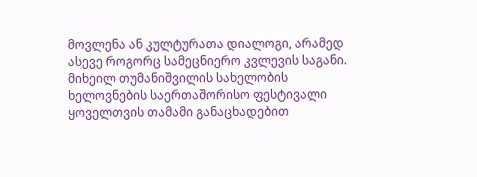მოვლენა ან კულტურათა დიალოგი, არამედ ასევე როგორც სამეცნიერო კვლევის საგანი. მიხეილ თუმანიშვილის სახელობის ხელოვნების საერთაშორისო ფესტივალი ყოველთვის თამამი განაცხადებით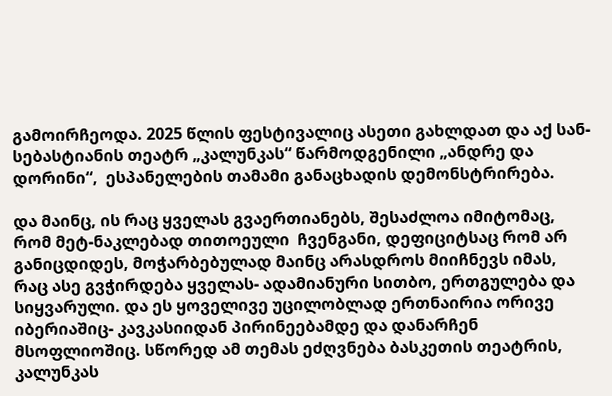გამოირჩეოდა. 2025 წლის ფესტივალიც ასეთი გახლდათ და აქ სან- სებასტიანის თეატრ „კალუნკას“ წარმოდგენილი „ანდრე და დორინი“,  ესპანელების თამამი განაცხადის დემონსტრირება.

და მაინც, ის რაც ყველას გვაერთიანებს, შესაძლოა იმიტომაც, რომ მეტ-ნაკლებად თითოეული  ჩვენგანი, დეფიციტსაც რომ არ განიცდიდეს, მოჭარბებულად მაინც არასდროს მიიჩნევს იმას, რაც ასე გვჭირდება ყველას- ადამიანური სითბო, ერთგულება და სიყვარული. და ეს ყოველივე უცილობლად ერთნაირია ორივე იბერიაშიც- კავკასიიდან პირინეებამდე და დანარჩენ მსოფლიოშიც. სწორედ ამ თემას ეძღვნება ბასკეთის თეატრის, კალუნკას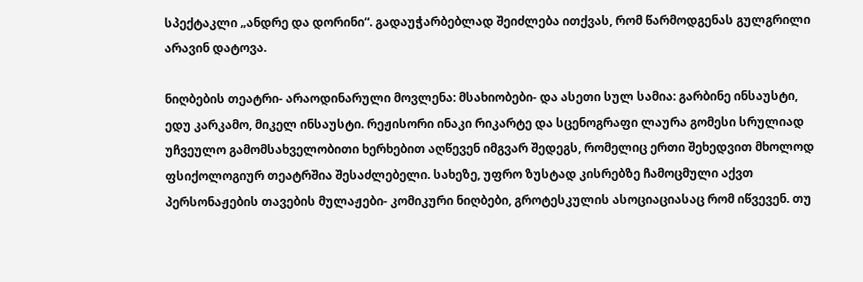სპექტაკლი „ანდრე და დორინი“. გადაუჭარბებლად შეიძლება ითქვას, რომ წარმოდგენას გულგრილი არავინ დატოვა.

ნიღბების თეატრი- არაოდინარული მოვლენა: მსახიობები- და ასეთი სულ სამია: გარბინე ინსაუსტი, ედუ კარკამო, მიკელ ინსაუსტი. რეჟისორი ინაკი რიკარტე და სცენოგრაფი ლაურა გომესი სრულიად უჩვეულო გამომსახველობითი ხერხებით აღწევენ იმგვარ შედეგს, რომელიც ერთი შეხედვით მხოლოდ ფსიქოლოგიურ თეატრშია შესაძლებელი. სახეზე, უფრო ზუსტად კისრებზე ჩამოცმული აქვთ პერსონაჟების თავების მულაჟები- კომიკური ნიღბები, გროტესკულის ასოციაციასაც რომ იწვევენ. თუ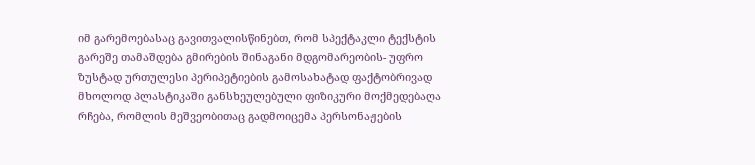იმ გარემოებასაც გავითვალისწინებთ, რომ სპექტაკლი ტექსტის გარეშე თამაშდება გმირების შინაგანი მდგომარეობის- უფრო ზუსტად ურთულესი პერიპეტიების გამოსახატად ფაქტობრივად მხოლოდ პლასტიკაში განსხეულებული ფიზიკური მოქმედებაღა რჩება, რომლის მეშვეობითაც გადმოიცემა პერსონაჟების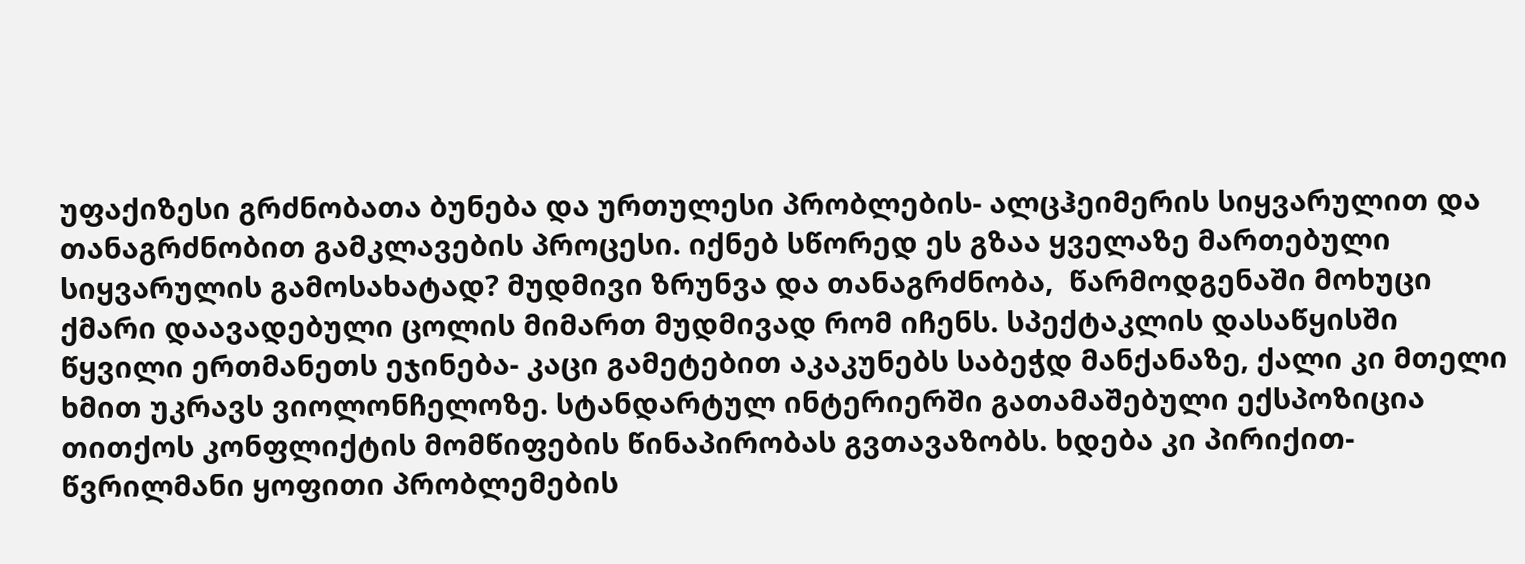უფაქიზესი გრძნობათა ბუნება და ურთულესი პრობლების- ალცჰეიმერის სიყვარულით და თანაგრძნობით გამკლავების პროცესი. იქნებ სწორედ ეს გზაა ყველაზე მართებული სიყვარულის გამოსახატად? მუდმივი ზრუნვა და თანაგრძნობა,  წარმოდგენაში მოხუცი ქმარი დაავადებული ცოლის მიმართ მუდმივად რომ იჩენს. სპექტაკლის დასაწყისში წყვილი ერთმანეთს ეჯინება- კაცი გამეტებით აკაკუნებს საბეჭდ მანქანაზე, ქალი კი მთელი ხმით უკრავს ვიოლონჩელოზე. სტანდარტულ ინტერიერში გათამაშებული ექსპოზიცია თითქოს კონფლიქტის მომწიფების წინაპირობას გვთავაზობს. ხდება კი პირიქით- წვრილმანი ყოფითი პრობლემების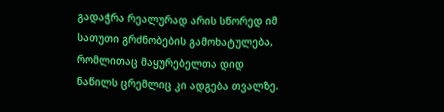გადაჭრა რეალურად არის სწორედ იმ სათუთი გრძნობების გამოხატულება, რომლითაც მაყურებელთა დიდ ნაწილს ცრემლიც კი ადგება თვალზე.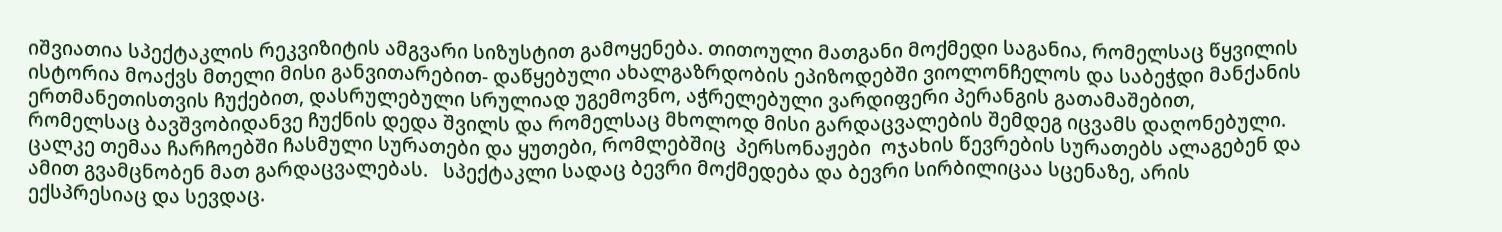იშვიათია სპექტაკლის რეკვიზიტის ამგვარი სიზუსტით გამოყენება. თითოული მათგანი მოქმედი საგანია, რომელსაც წყვილის ისტორია მოაქვს მთელი მისი განვითარებით- დაწყებული ახალგაზრდობის ეპიზოდებში ვიოლონჩელოს და საბეჭდი მანქანის ერთმანეთისთვის ჩუქებით, დასრულებული სრულიად უგემოვნო, აჭრელებული ვარდიფერი პერანგის გათამაშებით, რომელსაც ბავშვობიდანვე ჩუქნის დედა შვილს და რომელსაც მხოლოდ მისი გარდაცვალების შემდეგ იცვამს დაღონებული. ცალკე თემაა ჩარჩოებში ჩასმული სურათები და ყუთები, რომლებშიც  პერსონაჟები  ოჯახის წევრების სურათებს ალაგებენ და ამით გვამცნობენ მათ გარდაცვალებას.   სპექტაკლი სადაც ბევრი მოქმედება და ბევრი სირბილიცაა სცენაზე, არის ექსპრესიაც და სევდაც.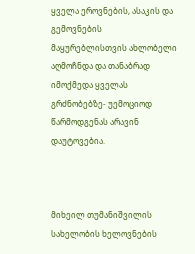ყველა ეროვნების, ასაკის და გემოვნების მაყურებლისთვის ახლობელი აღმოჩნდა და თანაბრად იმოქმედა ყველას გრძნობებზე- უემოციოდ წარმოდგენას არავინ დაუტოვებია.



მიხეილ თუმანიშვილის სახელობის ხელოვნების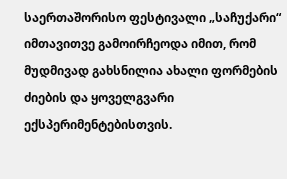საერთაშორისო ფესტივალი „საჩუქარი“ იმთავითვე გამოირჩეოდა იმით, რომ მუდმივად გახსნილია ახალი ფორმების ძიების და ყოველგვარი ექსპერიმენტებისთვის.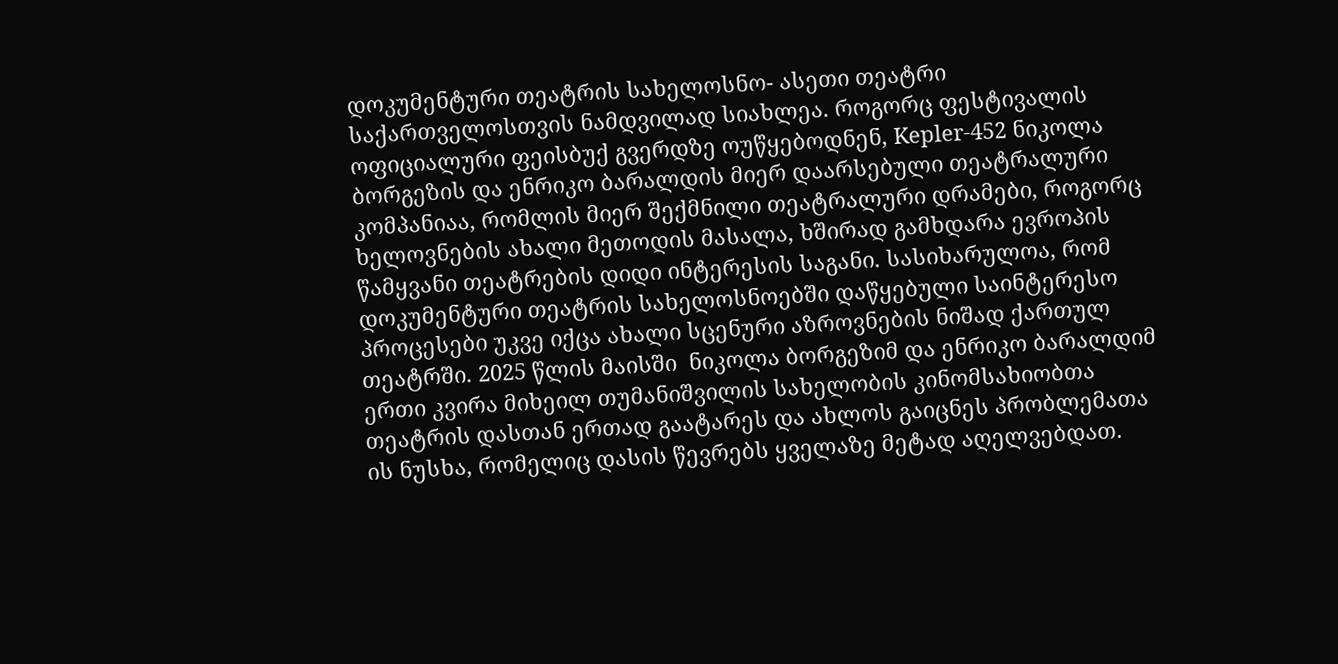დოკუმენტური თეატრის სახელოსნო- ასეთი თეატრი საქართველოსთვის ნამდვილად სიახლეა. როგორც ფესტივალის ოფიციალური ფეისბუქ გვერდზე ოუწყებოდნენ, Kepler-452 ნიკოლა ბორგეზის და ენრიკო ბარალდის მიერ დაარსებული თეატრალური კომპანიაა, რომლის მიერ შექმნილი თეატრალური დრამები, როგორც ხელოვნების ახალი მეთოდის მასალა, ხშირად გამხდარა ევროპის წამყვანი თეატრების დიდი ინტერესის საგანი. სასიხარულოა, რომ დოკუმენტური თეატრის სახელოსნოებში დაწყებული საინტერესო პროცესები უკვე იქცა ახალი სცენური აზროვნების ნიშად ქართულ თეატრში. 2025 წლის მაისში  ნიკოლა ბორგეზიმ და ენრიკო ბარალდიმ ერთი კვირა მიხეილ თუმანიშვილის სახელობის კინომსახიობთა თეატრის დასთან ერთად გაატარეს და ახლოს გაიცნეს პრობლემათა ის ნუსხა, რომელიც დასის წევრებს ყველაზე მეტად აღელვებდათ.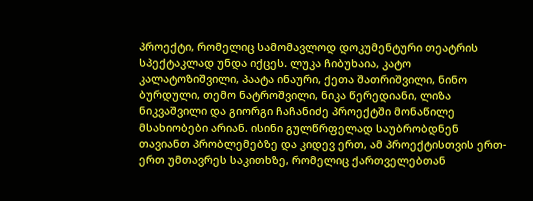პროექტი, რომელიც სამომავლოდ დოკუმენტური თეატრის სპექტაკლად უნდა იქცეს. ლუკა ჩიბუხაია, კატო კალატოზიშვილი, პაატა ინაური, ქეთა შათრიშვილი, ნინო ბურდული, თემო ნატროშვილი, ნიკა წერედიანი, ლიზა ნიკვაშვილი და გიორგი ჩაჩანიძე პროექტში მონაწილე მსახიობები არიან. ისინი გულწრფელად საუბრობდნენ თავიანთ პრობლემებზე და კიდევ ერთ, ამ პროექტისთვის ერთ-ერთ უმთავრეს საკითხზე, რომელიც ქართველებთან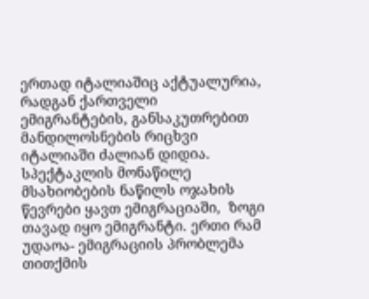ერთად იტალიაშიც აქტუალურია, რადგან ქართველი ემიგრანტების, განსაკუთრებით მანდილოსნების რიცხვი იტალიაში ძალიან დიდია. სპექტაკლის მონაწილე მსახიობების ნაწილს ოჯახის წევრები ყავთ ემიგრაციაში,  ზოგი თავად იყო ემიგრანტი. ერთი რამ უდაოა- ემიგრაციის პრობლემა თითქმის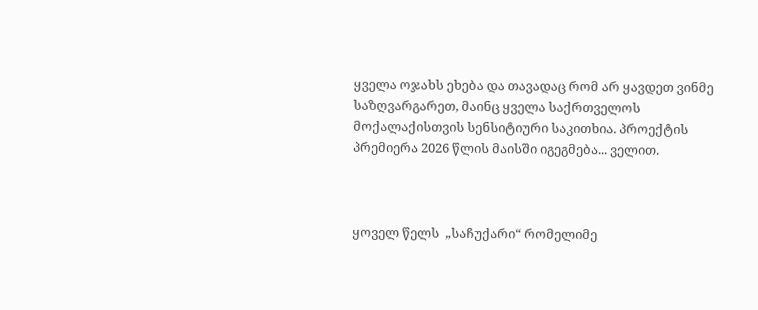ყველა ოჯახს ეხება და თავადაც რომ არ ყავდეთ ვინმე საზღვარგარეთ, მაინც ყველა საქრთველოს მოქალაქისთვის სენსიტიური საკითხია. პროექტის პრემიერა 2026 წლის მაისში იგეგმება... ველით.



ყოველ წელს  „საჩუქარი“ რომელიმე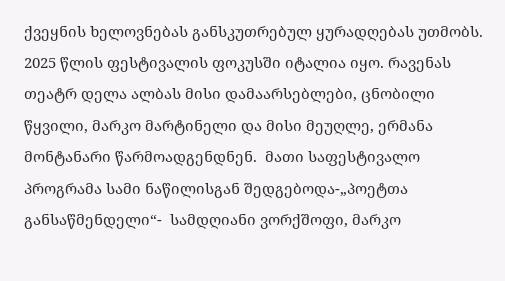ქვეყნის ხელოვნებას განსკუთრებულ ყურადღებას უთმობს. 2025 წლის ფესტივალის ფოკუსში იტალია იყო. რავენას თეატრ დელა ალბას მისი დამაარსებლები, ცნობილი წყვილი, მარკო მარტინელი და მისი მეუღლე, ერმანა მონტანარი წარმოადგენდნენ.  მათი საფესტივალო პროგრამა სამი ნაწილისგან შედგებოდა-„პოეტთა განსაწმენდელი“-  სამდღიანი ვორქშოფი, მარკო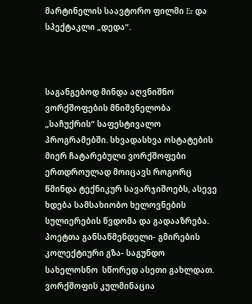მარტინელის საავტორო ფილმი Er და სპექტაკლი „დედა“.



საგანგებოდ მინდა აღვნიშნო ვორქშოფების მნიშვნელობა „საჩუქრის“ საფესტივალო პროგრამებში. სხვადასხვა ოსტატების მიერ ჩატარებული ვორქშოფები ერთდროულად მოიცავს როგორც წმინდა ტექნიკურ სავარჯიშოებს, ასევე ხდება სამსახიობო ხელოვნების სულიერების წვდომა და გადააზრება. პოეტთა განსაწმენდელი- გმირების კოლექტიური გზა- საგუნდო სახელოსნო  სწორედ ასეთი გახლდათ. ვორქშოფის კულმინაცია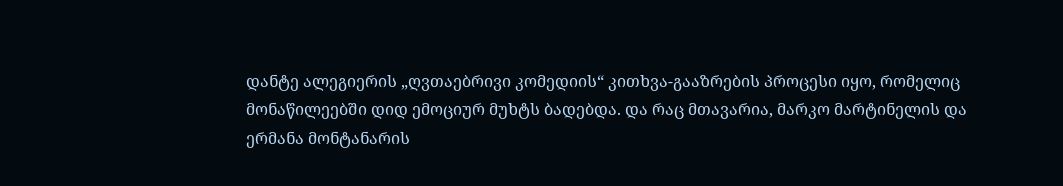დანტე ალეგიერის „ღვთაებრივი კომედიის“ კითხვა-გააზრების პროცესი იყო, რომელიც მონაწილეებში დიდ ემოციურ მუხტს ბადებდა. და რაც მთავარია, მარკო მარტინელის და ერმანა მონტანარის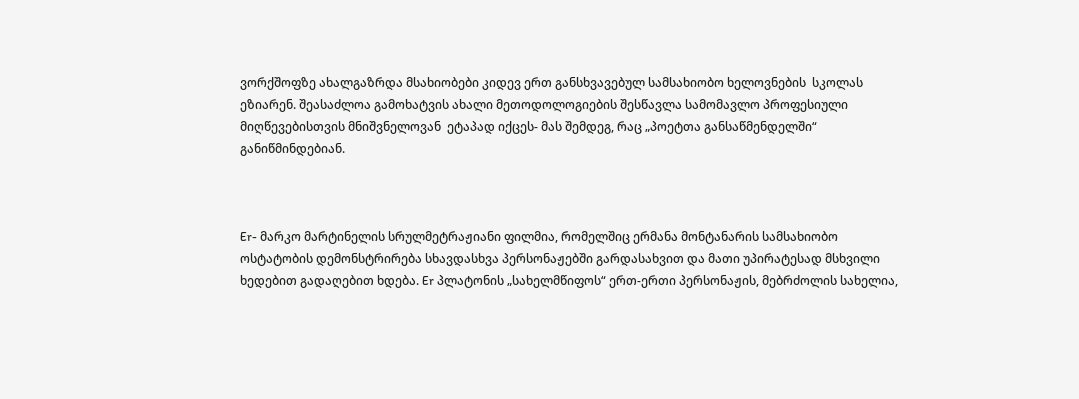ვორქშოფზე ახალგაზრდა მსახიობები კიდევ ერთ განსხვავებულ სამსახიობო ხელოვნების  სკოლას ეზიარენ. შეასაძლოა გამოხატვის ახალი მეთოდოლოგიების შესწავლა სამომავლო პროფესიული მიღწევებისთვის მნიშვნელოვან  ეტაპად იქცეს- მას შემდეგ, რაც „პოეტთა განსაწმენდელში“ განიწმინდებიან.



Er- მარკო მარტინელის სრულმეტრაჟიანი ფილმია, რომელშიც ერმანა მონტანარის სამსახიობო ოსტატობის დემონსტრირება სხავდასხვა პერსონაჟებში გარდასახვით და მათი უპირატესად მსხვილი ხედებით გადაღებით ხდება. Er პლატონის „სახელმწიფოს“ ერთ-ერთი პერსონაჟის, მებრძოლის სახელია,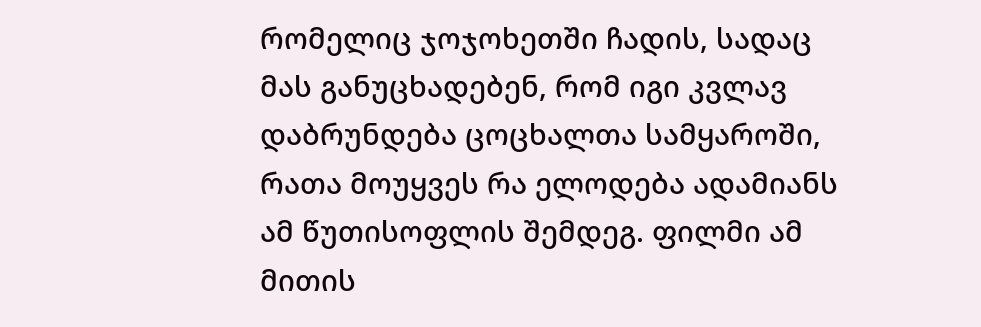რომელიც ჯოჯოხეთში ჩადის, სადაც მას განუცხადებენ, რომ იგი კვლავ დაბრუნდება ცოცხალთა სამყაროში, რათა მოუყვეს რა ელოდება ადამიანს ამ წუთისოფლის შემდეგ. ფილმი ამ მითის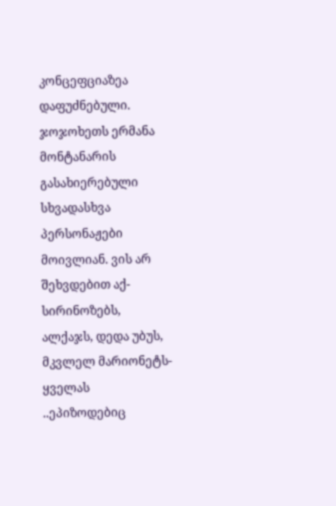კონცეფციაზეა დაფუძნებული. ჯოჯოხეთს ერმანა მონტანარის გასახიერებული სხვადასხვა პერსონაჟები მოივლიან. ვის არ შეხვდებით აქ- სირინოზებს, ალქაჯს, დედა უბუს, მკვლელ მარიონეტს- ყველას ..ეპიზოდებიც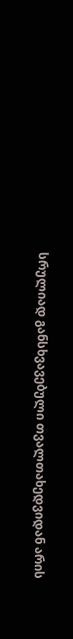სრულიად განსხვავებული თვალთახედვიდან არის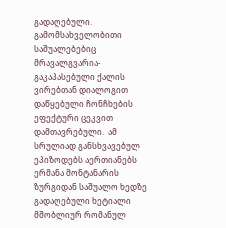გადაღებული. გამომსახველობითი საშუალებებიც მრავალგვარია-გაკაპასებული ქალის ვირებთან დიალოგით დაწყებული ჩონჩხების ეფექტური ცეკვით დამთავრებული.  ამ სრულიად განსხვავებულ ეპიზოდებს აერთიანებს ერმანა მონტანარის ზურგიდან საშუალო ხედზე გადაღებული ხეტიალი მშობლიურ რომანულ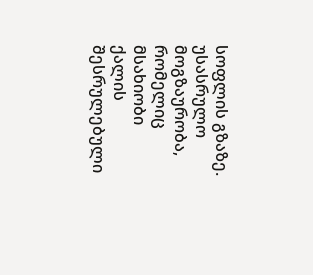სოფლის გზაზე. უსასრულო მოგზაურობა, რომელიც მსახიობი ქალის შესრულებული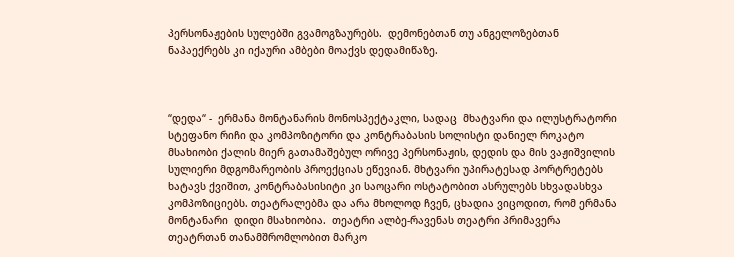პერსონაჟების სულებში გვამოგზაურებს.  დემონებთან თუ ანგელოზებთან ნაპაექრებს კი იქაური ამბები მოაქვს დედამიწაზე.



“დედა“ -  ერმანა მონტანარის მონოსპექტაკლი, სადაც  მხატვარი და ილუსტრატორი სტეფანო რიჩი და კომპოზიტორი და კონტრაბასის სოლისტი დანიელ როკატო მსახიობი ქალის მიერ გათამაშებულ ორივე პერსონაჟის, დედის და მის ვაჟიშვილის სულიერი მდგომარეობის პროექციას ეწევიან. მხტვარი უპირატესად პორტრეტებს ხატავს ქვიშით, კონტრაბასისიტი კი საოცარი ოსტატობით ასრულებს სხვადასხვა კომპოზიციებს. თეატრალებმა და არა მხოლოდ ჩვენ, ცხადია ვიცოდით, რომ ერმანა მონტანარი  დიდი მსახიობია.  თეატრი ალბე-რავენას თეატრი პრიმავერა თეატრთან თანამშრომლობით მარკო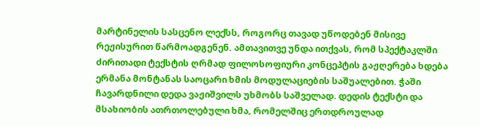მარტინელის სასცენო ლექსს, როგორც თავად უწოდებენ მისივე რეჟისურით წარმოადგენენ. ამთავითვე უნდა ითქვას, რომ სპექტაკლში ძირითადი ტექსტის ღრმად ფილოსოფიური კონცეპტის გაჟღერება ხდება ერმანა მონტანას საოცარი ხმის მოდულაციების საშუალებით. ჭაში ჩავარდნილი დედა ვაჟიშვილს უხმობს საშველად. დედის ტექსტი და მსახიობის ათრთოლებული ხმა, რომელშიც ერთდროულად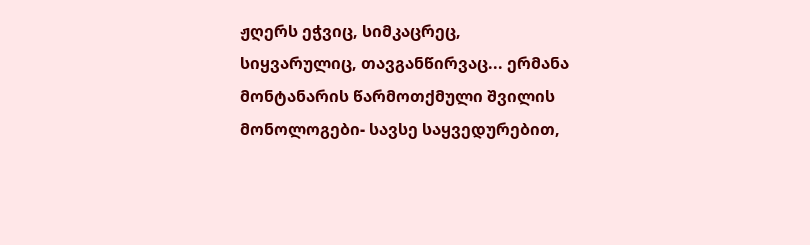ჟღერს ეჭვიც, სიმკაცრეც, სიყვარულიც, თავგანწირვაც... ერმანა მონტანარის წარმოთქმული შვილის მონოლოგები- სავსე საყვედურებით,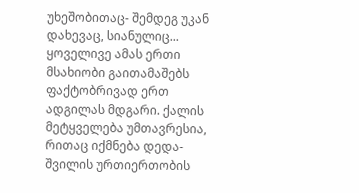უხეშობითაც- შემდეგ უკან დახევაც, სიანულიც... ყოველივე ამას ერთი მსახიობი გაითამაშებს ფაქტობრივად ერთ ადგილას მდგარი. ქალის მეტყველება უმთავრესია, რითაც იქმნება დედა- შვილის ურთიერთობის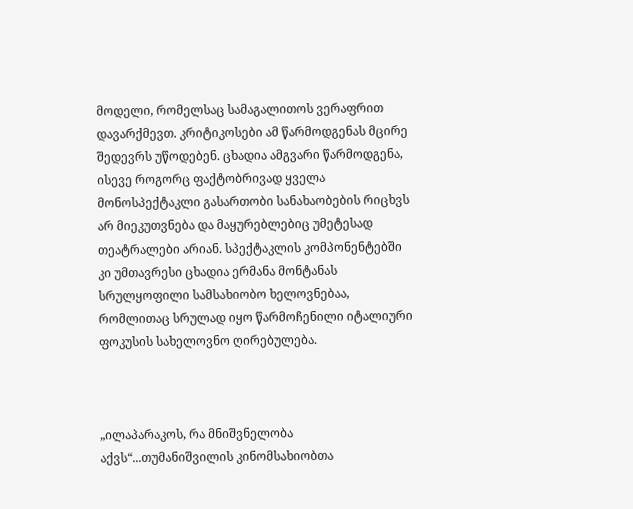მოდელი, რომელსაც სამაგალითოს ვერაფრით დავარქმევთ. კრიტიკოსები ამ წარმოდგენას მცირე შედევრს უწოდებენ. ცხადია ამგვარი წარმოდგენა, ისევე როგორც ფაქტობრივად ყველა მონოსპექტაკლი გასართობი სანახაობების რიცხვს არ მიეკუთვნება და მაყურებლებიც უმეტესად თეატრალები არიან. სპექტაკლის კომპონენტებში კი უმთავრესი ცხადია ერმანა მონტანას სრულყოფილი სამსახიობო ხელოვნებაა, რომლითაც სრულად იყო წარმოჩენილი იტალიური ფოკუსის სახელოვნო ღირებულება.



„ილაპარაკოს, რა მნიშვნელობა აქვს“...თუმანიშვილის კინომსახიობთა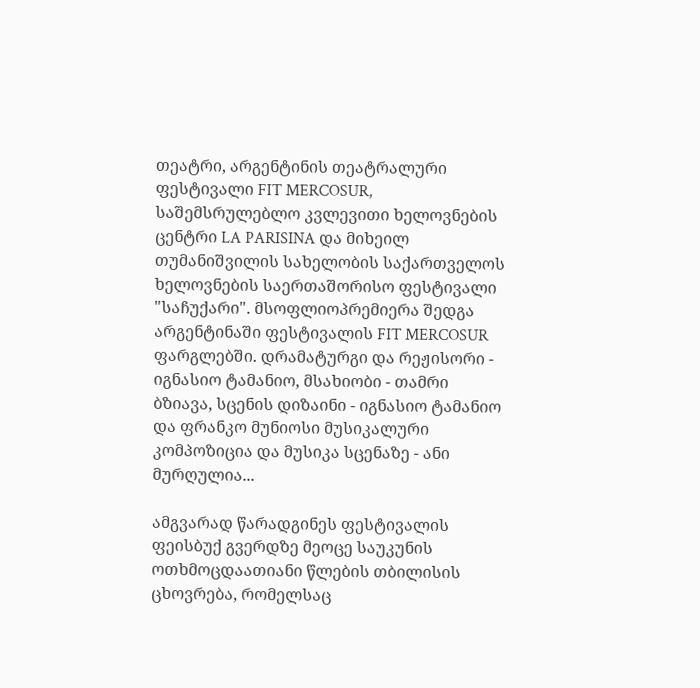თეატრი, არგენტინის თეატრალური ფესტივალი FIT MERCOSUR, საშემსრულებლო კვლევითი ხელოვნების ცენტრი LA PARISINA და მიხეილ თუმანიშვილის სახელობის საქართველოს ხელოვნების საერთაშორისო ფესტივალი "საჩუქარი". მსოფლიოპრემიერა შედგა არგენტინაში ფესტივალის FIT MERCOSUR ფარგლებში. დრამატურგი და რეჟისორი - იგნასიო ტამანიო, მსახიობი - თამრი ბზიავა, სცენის დიზაინი - იგნასიო ტამანიო და ფრანკო მუნიოსი მუსიკალური კომპოზიცია და მუსიკა სცენაზე - ანი მურღულია...

ამგვარად წარადგინეს ფესტივალის ფეისბუქ გვერდზე მეოცე საუკუნის ოთხმოცდაათიანი წლების თბილისის ცხოვრება, რომელსაც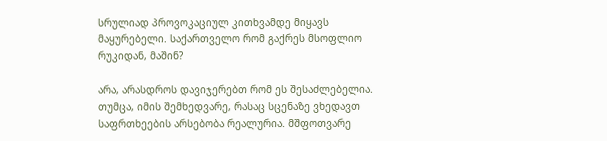სრულიად პროვოკაციულ კითხვამდე მიყავს მაყურებელი. საქართველო რომ გაქრეს მსოფლიო რუკიდან, მაშინ?

არა, არასდროს დავიჯერებთ რომ ეს შესაძლებელია. თუმცა, იმის შემხედვარე, რასაც სცენაზე ვხედავთ საფრთხეების არსებობა რეალურია. მშფოთვარე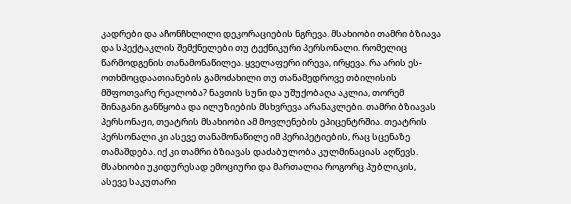კადრები და აჩონჩხლილი დეკორაციების ნგრევა. მსახიობი თამრი ბზიავა და სპექტაკლის შემქნელები თუ ტექნიკური პერსონალი. რომელიც წარმოდგენის თანამონაწილეა. ყველაფერი ირევა, ირყევა. რა არის ეს- ოთხმოცდაათიანების გამოძახილი თუ თანამედროვე თბილისის მშფოთვარე რეალობა? ნავთის სუნი და უშუქობაღა აკლია, თორემ შინაგანი განწყობა და ილუზიების მსხვრევა არანაკლები. თამრი ბზიავას პერსონაჟი, თეატრის მსახიობი ამ მოვლენების ეპიცენტრშია. თეატრის პერსონალი კი ასევე თანამონაწილე იმ პერიპეტიების, რაც სცენაზე თამაშდება. იქ კი თამრი ბზიავას დაძაბულობა კულმინაციას აღწევს. მსახიობი უკიდურესად ემოციური და მართალია როგორც პუბლიკის, ასევე საკუთარი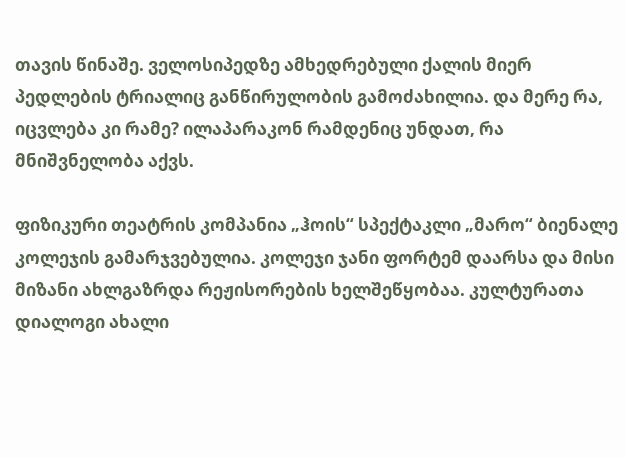თავის წინაშე. ველოსიპედზე ამხედრებული ქალის მიერ პედლების ტრიალიც განწირულობის გამოძახილია. და მერე რა, იცვლება კი რამე? ილაპარაკონ რამდენიც უნდათ, რა მნიშვნელობა აქვს.

ფიზიკური თეატრის კომპანია „ჰოის“ სპექტაკლი „მარო“ ბიენალე კოლეჯის გამარჯვებულია. კოლეჯი ჯანი ფორტემ დაარსა და მისი მიზანი ახლგაზრდა რეჟისორების ხელშეწყობაა. კულტურათა დიალოგი ახალი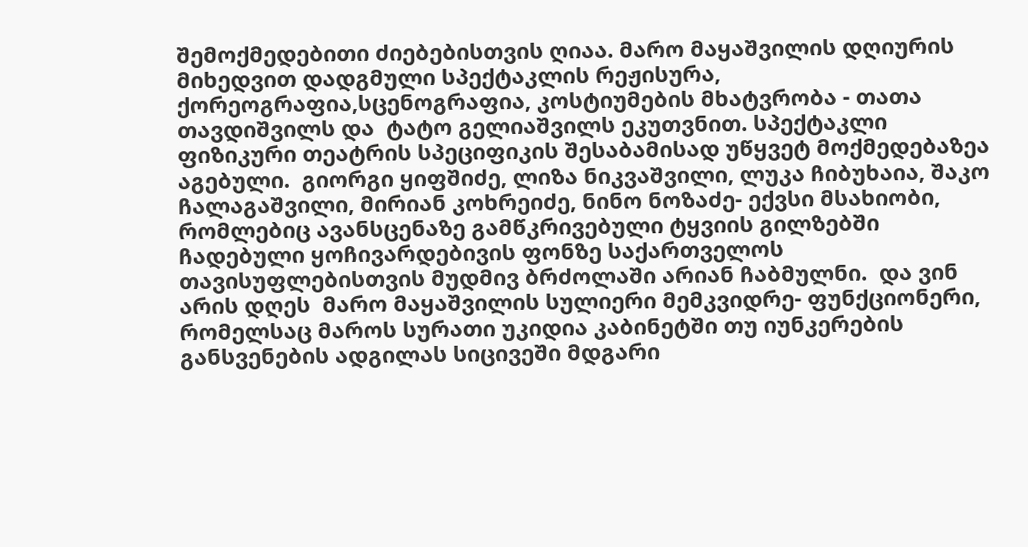შემოქმედებითი ძიებებისთვის ღიაა. მარო მაყაშვილის დღიურის  მიხედვით დადგმული სპექტაკლის რეჟისურა, ქორეოგრაფია,სცენოგრაფია, კოსტიუმების მხატვრობა - თათა თავდიშვილს და  ტატო გელიაშვილს ეკუთვნით. სპექტაკლი ფიზიკური თეატრის სპეციფიკის შესაბამისად უწყვეტ მოქმედებაზეა აგებული.  გიორგი ყიფშიძე, ლიზა ნიკვაშვილი, ლუკა ჩიბუხაია, შაკო ჩალაგაშვილი, მირიან კოხრეიძე, ნინო ნოზაძე- ექვსი მსახიობი, რომლებიც ავანსცენაზე გამწკრივებული ტყვიის გილზებში ჩადებული ყოჩივარდებივის ფონზე საქართველოს თავისუფლებისთვის მუდმივ ბრძოლაში არიან ჩაბმულნი.  და ვინ არის დღეს  მარო მაყაშვილის სულიერი მემკვიდრე- ფუნქციონერი, რომელსაც მაროს სურათი უკიდია კაბინეტში თუ იუნკერების განსვენების ადგილას სიცივეში მდგარი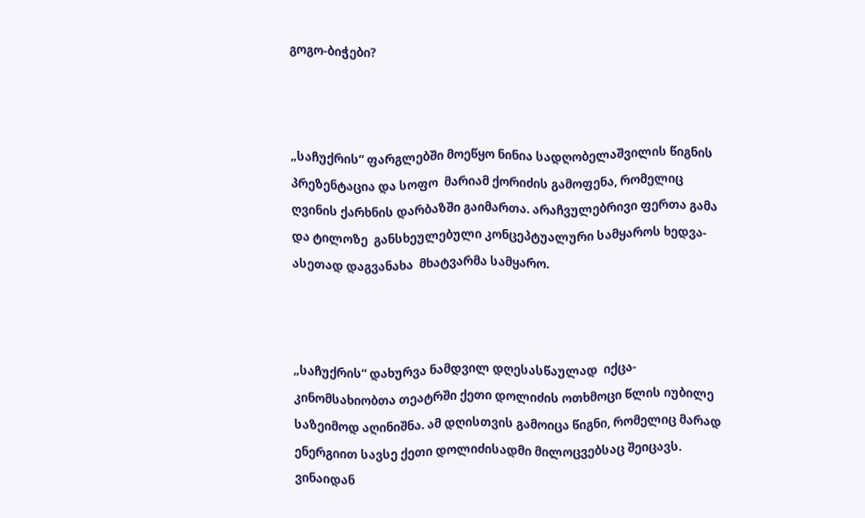გოგო-ბიჭები?



„საჩუქრის“ ფარგლებში მოეწყო ნინია სადღობელაშვილის წიგნის პრეზენტაცია და სოფო  მარიამ ქორიძის გამოფენა, რომელიც ღვინის ქარხნის დარბაზში გაიმართა. არაჩვულებრივი ფერთა გამა და ტილოზე  განსხეულებული კონცეპტუალური სამყაროს ხედვა- ასეთად დაგვანახა  მხატვარმა სამყარო.



„საჩუქრის“ დახურვა ნამდვილ დღესასწაულად  იქცა- კინომსახიობთა თეატრში ქეთი დოლიძის ოთხმოცი წლის იუბილე საზეიმოდ აღინიშნა. ამ დღისთვის გამოიცა წიგნი, რომელიც მარად ენერგიით სავსე ქეთი დოლიძისადმი მილოცვებსაც შეიცავს. ვინაიდან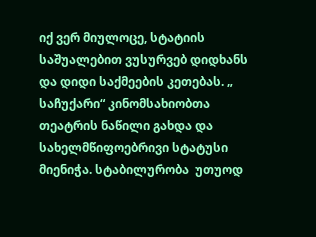იქ ვერ მიულოცე, სტატიის საშუალებით ვუსურვებ დიდხანს და დიდი საქმეების კეთებას. „ საჩუქარი“ კინომსახიობთა თეატრის ნაწილი გახდა და სახელმწიფოებრივი სტატუსი მიენიჭა. სტაბილურობა  უთუოდ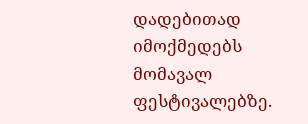დადებითად იმოქმედებს მომავალ ფესტივალებზე.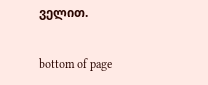ველით.

bottom of page